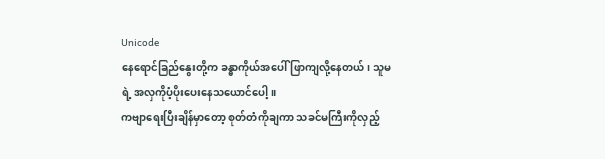Unicode
နေရောင်ခြည်နွေးတို့က ခန္ဓာကိုယ်အပေါ်ဖြာကျလို့နေတယ်၊ သူမရဲ့ အလှကိုပံ့ပိုးပေးနေသယောင်ပေါ့။
ကဗျာရေးပြီးချိန်မှာတော့ စုတ်တံကိုချကာ သခင်မကြီးကိုလှည့်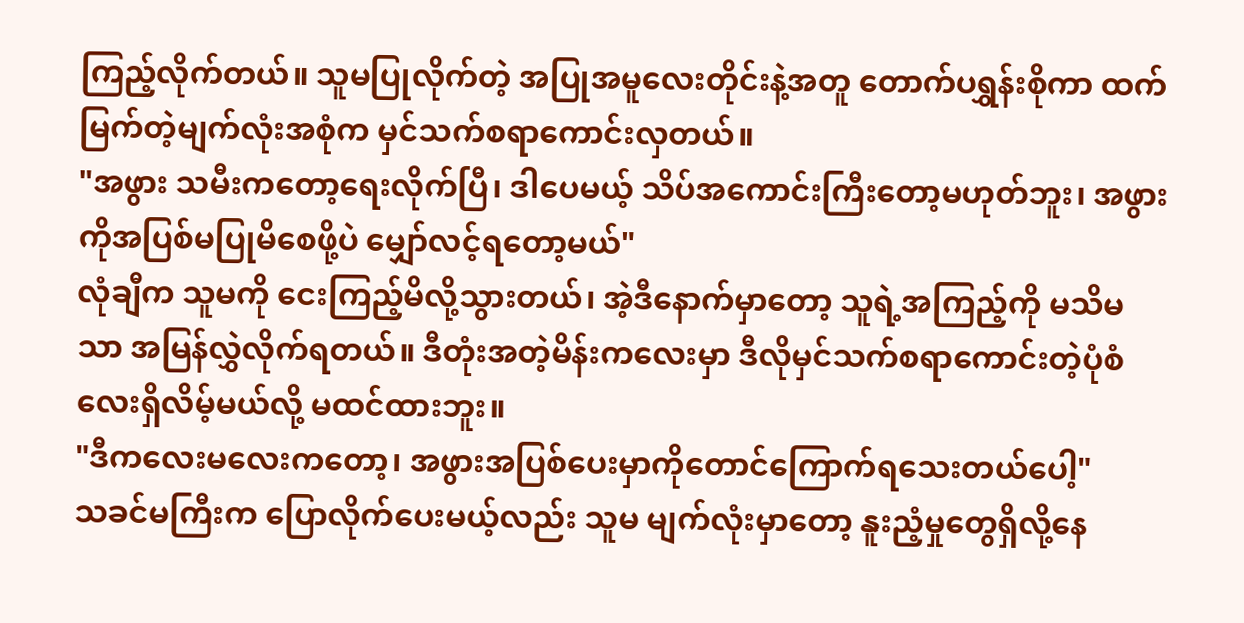ကြည့်လိုက်တယ်။ သူမပြုလိုက်တဲ့ အပြုအမူလေးတိုင်းနဲ့အတူ တောက်ပရွှန်းစိုကာ ထက်မြက်တဲ့မျက်လုံးအစုံက မှင်သက်စရာကောင်းလှတယ်။
"အဖွား သမီးကတော့ရေးလိုက်ပြီ၊ ဒါပေမယ့် သိပ်အကောင်းကြီးတော့မဟုတ်ဘူး၊ အဖွားကိုအပြစ်မပြုမိစေဖို့ပဲ မျှော်လင့်ရတော့မယ်"
လုံချီက သူမကို ငေးကြည့်မိလို့သွားတယ်၊ အဲ့ဒီနောက်မှာတော့ သူရဲ့အကြည့်ကို မသိမသာ အမြန်လွှဲလိုက်ရတယ်။ ဒီတုံးအတဲ့မိန်းကလေးမှာ ဒီလိုမှင်သက်စရာကောင်းတဲ့ပုံစံလေးရှိလိမ့်မယ်လို့ မထင်ထားဘူး။
"ဒီကလေးမလေးကတော့၊ အဖွားအပြစ်ပေးမှာကိုတောင်ကြောက်ရသေးတယ်ပေါ့"
သခင်မကြီးက ပြောလိုက်ပေးမယ့်လည်း သူမ မျက်လုံးမှာတော့ နူးညံ့မှုတွေရှိလို့နေ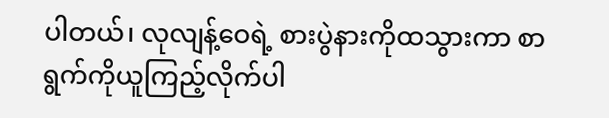ပါတယ်၊ လုလျန့်ဝေရဲ့ စားပွဲနားကိုထသွားကာ စာရွက်ကိုယူကြည့်လိုက်ပါ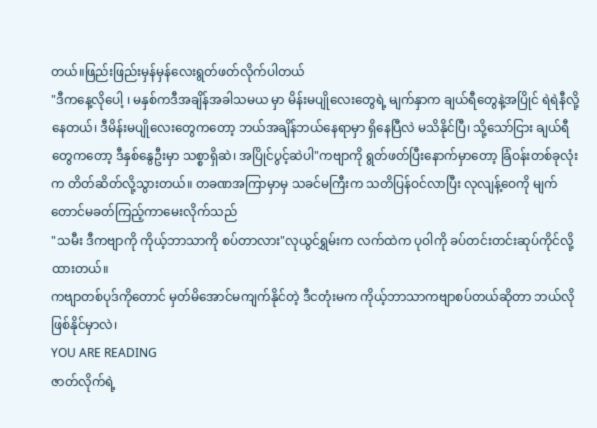တယ်။ဖြည်းဖြည်းမှန်မှန်လေးရွတ်ဖတ်လိုက်ပါတယ်
"ဒီကနေ့လိုပေါ့ ၊ မနှစ်ကဒီအချိန်အခါသမယ မှာ မိန်းမပျိုလေးတွေရဲ့ မျက်နှာက ချယ်ရီတွေနဲ့အပြိုင် ရဲရဲနီလို့နေတယ်၊ ဒီမိန်းမပျိုလေးတွေကတော့ ဘယ်အချိန်ဘယ်နေရာမှာ ရှိနေပြီလဲ မသိနိုင်ပြီ၊ သို့သော်ငြား ချယ်ရီတွေကတော့ ဒီနှစ်နွေဦးမှာ သစ္စာရှိဆဲ၊ အပြိုင်ပွင့်ဆဲပါ"ကဗျာကို ရွတ်ဖတ်ပြီးနောက်မှာတော့ ခြံဝန်းတစ်ခုလုံးက တိတ်ဆိတ်လို့သွားတယ်။ တခဏအကြာမှာမှ သခင်မကြီးက သတိပြန်ဝင်လာပြီး လုလျန့်ဝေကို မျက်တောင်မခတ်ကြည့်ကာမေးလိုက်သည်
"သမီး ဒီကဗျာကို ကိုယ့်ဘာသာကို စပ်တာလား"လုယွင်ရွှမ်းက လက်ထဲက ပုဝါကို ခပ်တင်းတင်းဆုပ်ကိုင်လို့ထားတယ်။
ကဗျာတစ်ပုဒ်ကိုတောင် မှတ်မိအောင်မကျက်နိုင်တဲ့ ဒီငတုံးမက ကိုယ့်ဘာသာကဗျာစပ်တယ်ဆိုတာ ဘယ်လိုဖြစ်နိုင်မှာလဲ၊
YOU ARE READING
ဇာတ်လိုက်ရဲ့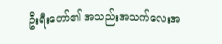ဦးရီးတော်၏ အသည်းအသက်လေးအ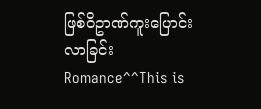ဖြစ်ဝိဥာဏ်ကူးပြောင်းလာခြင်း
Romance^^This is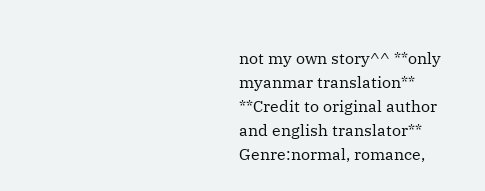not my own story^^ **only myanmar translation** **Credit to original author and english translator** Genre:normal, romance,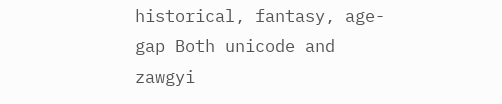historical, fantasy, age-gap Both unicode and zawgyi